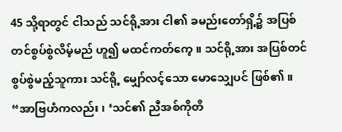45 သို့ရာတွင် ငါသည် သင်ရို့အား ငါ၏ ခမည်းတော်ရှိ့၌ အပြစ်တင်စွပ်စွဲလိမ့်မည် ဟူ၍ မထင်ကတ်ကေ့။ သင်ရို့အား အပြစ်တင်စွပ်စွဲမည့်သူကား သင်ရို့ မျှော်လင့်သော မောသျှေပင် ဖြစ်၏။
“အာဗြဟံကလည်း၊ ‘သင်၏ ညီအစ်ကိုတိ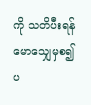ကို သတိပီးရန် မောသျှေမှစ၍ ပ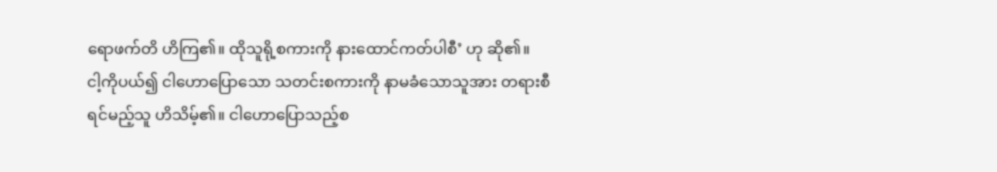ရောဖက်တိ ဟိကြ၏။ ထိုသူရို့စကားကို နားထောင်ကတ်ပါစီ’ ဟု ဆို၏။
ငါ့ကိုပယ်၍ ငါဟောပြောသော သတင်းစကားကို နာမခံသောသူအား တရားစီရင်မည့်သူ ဟိသိမ့်၏။ ငါဟောပြောသည့်စ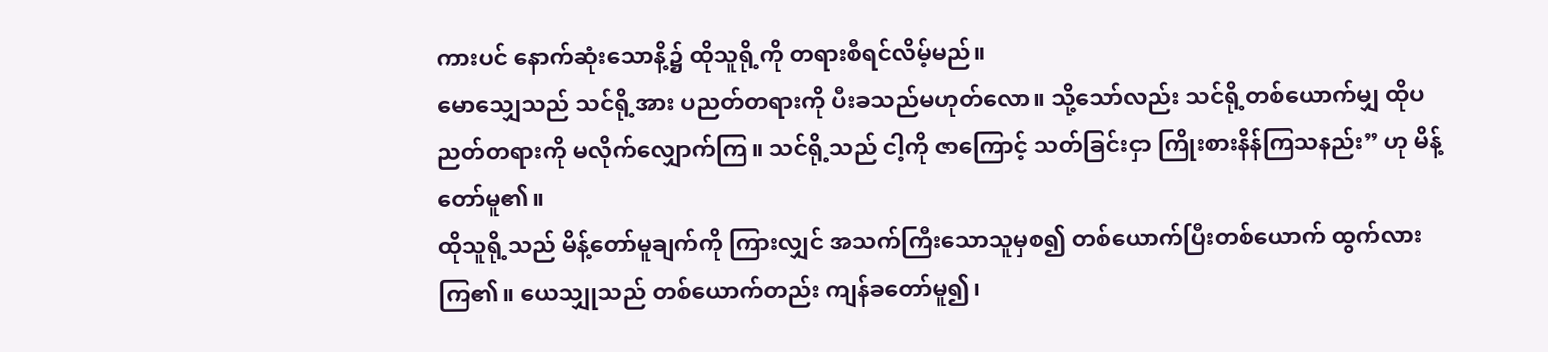ကားပင် နောက်ဆုံးသောနိ့၌ ထိုသူရို့ကို တရားစီရင်လိမ့်မည်။
မောသျှေသည် သင်ရို့အား ပညတ်တရားကို ပီးခသည်မဟုတ်လော။ သို့သော်လည်း သင်ရို့တစ်ယောက်မျှ ထိုပညတ်တရားကို မလိုက်လျှောက်ကြ။ သင်ရို့သည် ငါ့ကို ဇာကြောင့် သတ်ခြင်းငှာ ကြိုးစားနိန်ကြသနည်း” ဟု မိန့်တော်မူ၏။
ထိုသူရို့သည် မိန့်တော်မူချက်ကို ကြားလျှင် အသက်ကြီးသောသူမှစ၍ တစ်ယောက်ပြီးတစ်ယောက် ထွက်လားကြ၏။ ယေသျှုသည် တစ်ယောက်တည်း ကျန်ခတော်မူ၍၊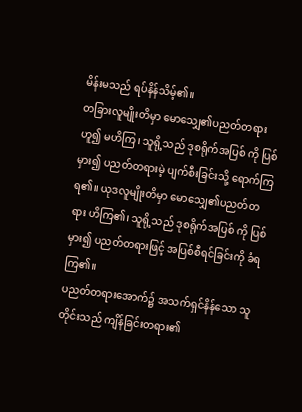မိန်းမသည် ရပ်နိန်သိမ့်၏။
တခြားလူမျိုးတိမှာ မောသျှေ၏ပညတ်တရားဟူ၍ မဟိကြ၊ သူရို့သည် ဒုစရိုက်အပြစ် ကို ပြစ်မှား၍ ပညတ်တရားမဲ့ ပျက်စီးခြင်းသို့ ရောက်ကြရ၏။ ယုဒလူမျိုးတိမှာ မောသျှေ၏ပညတ်တရား ဟိကြ၏၊ သူရို့သည် ဒုစရိုက်အပြစ် ကို ပြစ်မှား၍ ပညတ်တရားဖြင့် အပြစ်စီရင်ခြင်းကို ခံရကြ၏။
ပညတ်တရားအောက်၌ အသက်ရှင်နိန်သော သူတိုင်းသည် ကျိန်ခြင်းတရား၏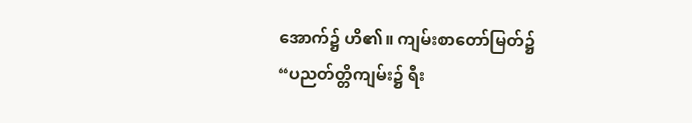အောက်၌ ဟိ၏။ ကျမ်းစာတော်မြတ်၌ “ပညတ်တ္တိကျမ်း၌ ရီး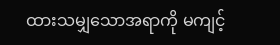ထားသမျှသောအရာကို မကျင့်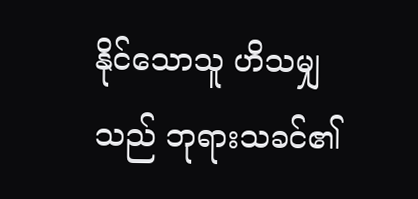နိုင်သောသူ ဟိသမျှသည် ဘုရားသခင်၏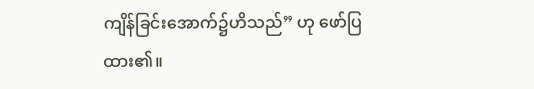ကျိန်ခြင်းအောက်၌ဟိသည်” ဟု ဖော်ပြထား၏။